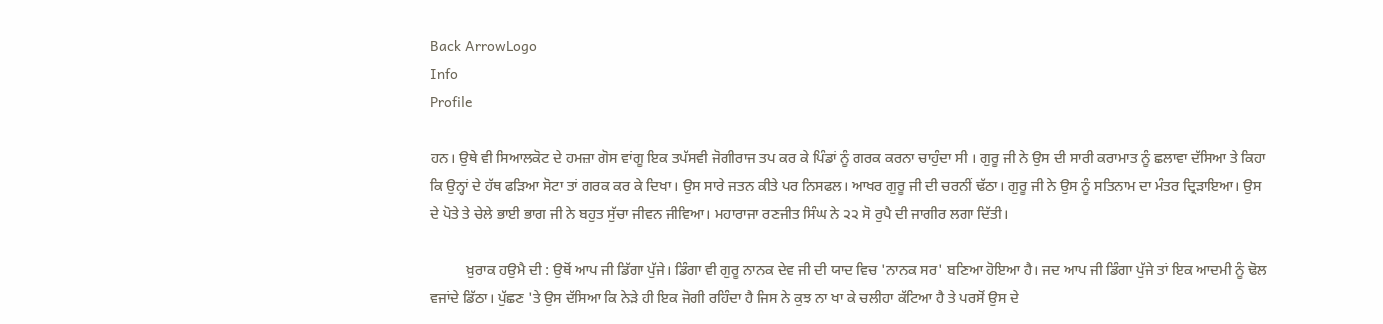Back ArrowLogo
Info
Profile

ਹਨ। ਉਥੇ ਵੀ ਸਿਆਲਕੋਟ ਦੇ ਹਮਜ਼ਾ ਗੋਸ ਵਾਂਗੂ ਇਕ ਤਪੱਸਵੀ ਜੋਗੀਰਾਜ ਤਪ ਕਰ ਕੇ ਪਿੰਡਾਂ ਨੂੰ ਗਰਕ ਕਰਨਾ ਚਾਹੁੰਦਾ ਸੀ । ਗੁਰੂ ਜੀ ਨੇ ਉਸ ਦੀ ਸਾਰੀ ਕਰਾਮਾਤ ਨੂੰ ਛਲਾਵਾ ਦੱਸਿਆ ਤੇ ਕਿਹਾ ਕਿ ਉਨ੍ਹਾਂ ਦੇ ਹੱਥ ਫੜਿਆ ਸੋਟਾ ਤਾਂ ਗਰਕ ਕਰ ਕੇ ਦਿਖਾ। ਉਸ ਸਾਰੇ ਜਤਨ ਕੀਤੇ ਪਰ ਨਿਸਫਲ। ਆਖਰ ਗੁਰੂ ਜੀ ਦੀ ਚਰਨੀਂ ਢੱਠਾ। ਗੁਰੂ ਜੀ ਨੇ ਉਸ ਨੂੰ ਸਤਿਨਾਮ ਦਾ ਮੰਤਰ ਦ੍ਰਿੜਾਇਆ। ਉਸ ਦੇ ਪੋਤੇ ਤੇ ਚੇਲੇ ਭਾਈ ਭਾਗ ਜੀ ਨੇ ਬਹੁਤ ਸੁੱਚਾ ਜੀਵਨ ਜੀਵਿਆ। ਮਹਾਰਾਜਾ ਰਣਜੀਤ ਸਿੰਘ ਨੇ ੨੨ ਸੋ ਰੁਪੈ ਦੀ ਜਾਗੀਰ ਲਗਾ ਦਿੱਤੀ।

          ਖ਼ੁਰਾਕ ਹਉਮੈ ਦੀ : ਉਥੋਂ ਆਪ ਜੀ ਡਿੱਗਾ ਪੁੱਜੇ। ਡਿੰਗਾ ਵੀ ਗੁਰੂ ਨਾਨਕ ਦੇਵ ਜੀ ਦੀ ਯਾਦ ਵਿਚ 'ਨਾਨਕ ਸਰ' ਬਣਿਆ ਹੋਇਆ ਹੈ। ਜਦ ਆਪ ਜੀ ਡਿੰਗਾ ਪੁੱਜੇ ਤਾਂ ਇਕ ਆਦਮੀ ਨੂੰ ਢੋਲ ਵਜਾਂਦੇ ਡਿੱਠਾ। ਪੁੱਛਣ 'ਤੇ ਉਸ ਦੱਸਿਆ ਕਿ ਨੇੜੇ ਹੀ ਇਕ ਜੋਗੀ ਰਹਿੰਦਾ ਹੈ ਜਿਸ ਨੇ ਕੁਝ ਨਾ ਖਾ ਕੇ ਚਲੀਹਾ ਕੱਟਿਆ ਹੈ ਤੇ ਪਰਸੋਂ ਉਸ ਦੇ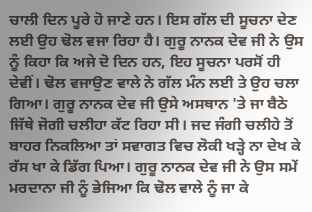ਚਾਲੀ ਦਿਨ ਪੂਰੇ ਹੋ ਜਾਣੇ ਹਨ। ਇਸ ਗੱਲ ਦੀ ਸੂਚਨਾ ਦੇਣ ਲਈ ਉਹ ਢੋਲ ਵਜਾ ਰਿਹਾ ਹੈ। ਗੁਰੂ ਨਾਨਕ ਦੇਵ ਜੀ ਨੇ ਉਸ ਨੂੰ ਕਿਹਾ ਕਿ ਅਜੇ ਦੋ ਦਿਨ ਹਨ, ਇਹ ਸੂਚਨਾ ਪਰਸੋਂ ਹੀ ਦੇਵੀਂ। ਢੋਲ ਵਜਾਉਣ ਵਾਲੇ ਨੇ ਗੱਲ ਮੰਨ ਲਈ ਤੇ ਉਹ ਚਲਾ ਗਿਆ। ਗੁਰੂ ਨਾਨਕ ਦੇਵ ਜੀ ਉਸੇ ਅਸਥਾਨ 'ਤੇ ਜਾ ਬੈਠੇ ਜਿੱਥੇ ਜੋਗੀ ਚਲੀਹਾ ਕੱਟ ਰਿਹਾ ਸੀ। ਜਦ ਜੰਗੀ ਚਲੀਹੇ ਤੋਂ ਬਾਹਰ ਨਿਕਲਿਆ ਤਾਂ ਸਵਾਗਤ ਵਿਚ ਲੋਕੀ ਖੜ੍ਹੇ ਨਾ ਦੇਖ ਕੇ ਰੱਸ ਖਾ ਕੇ ਡਿੱਗ ਪਿਆ। ਗੁਰੂ ਨਾਨਕ ਦੇਵ ਜੀ ਨੇ ਉਸ ਸਮੇਂ ਮਰਦਾਨਾ ਜੀ ਨੂੰ ਭੇਜਿਆ ਕਿ ਢੋਲ ਵਾਲੇ ਨੂੰ ਜਾ ਕੇ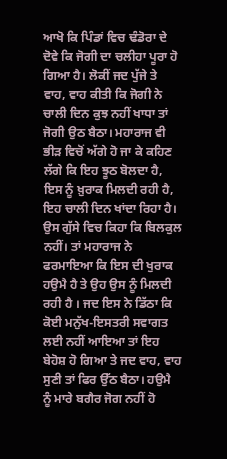ਆਖੋ ਕਿ ਪਿੰਡਾਂ ਵਿਚ ਢੰਡੋਰਾ ਦੇ ਦੋਵੇ ਕਿ ਜੋਗੀ ਦਾ ਚਲੀਹਾ ਪੂਰਾ ਹੋ ਗਿਆ ਹੈ। ਲੋਕੀਂ ਜਦ ਪੁੱਜੇ ਤੇ ਵਾਹ, ਵਾਹ ਕੀਤੀ ਕਿ ਜੋਗੀ ਨੇ ਚਾਲੀ ਦਿਨ ਕੁਝ ਨਹੀਂ ਖਾਧਾ ਤਾਂ ਜੋਗੀ ਉਠ ਬੈਠਾ। ਮਹਾਰਾਜ ਵੀ ਭੀੜ ਵਿਚੋਂ ਅੱਗੇ ਹੋ ਜਾ ਕੇ ਕਹਿਣ ਲੱਗੇ ਕਿ ਇਹ ਝੂਠ ਬੋਲਦਾ ਹੈ, ਇਸ ਨੂੰ ਖ਼ੁਰਾਕ ਮਿਲਦੀ ਰਹੀ ਹੈ, ਇਹ ਚਾਲੀ ਦਿਨ ਖਾਂਦਾ ਰਿਹਾ ਹੈ। ਉਸ ਗੁੱਸੇ ਵਿਚ ਕਿਹਾ ਕਿ ਬਿਲਕੁਲ ਨਹੀਂ। ਤਾਂ ਮਹਾਰਾਜ ਨੇ ਫਰਮਾਇਆ ਕਿ ਇਸ ਦੀ ਖੁਰਾਕ ਹਉਮੈ ਹੈ ਤੇ ਉਹ ਉਸ ਨੂੰ ਮਿਲਦੀ ਰਹੀ ਹੈ । ਜਦ ਇਸ ਨੇ ਡਿੱਠਾ ਕਿ ਕੋਈ ਮਨੁੱਖ-ਇਸਤਰੀ ਸਵਾਗਤ ਲਈ ਨਹੀਂ ਆਇਆ ਤਾਂ ਇਹ ਬੇਹੋਸ਼ ਹੋ ਗਿਆ ਤੇ ਜਦ ਵਾਹ, ਵਾਹ ਸੁਣੀ ਤਾਂ ਫਿਰ ਉੱਠ ਬੈਠਾ। ਹਉਮੈ ਨੂੰ ਮਾਰੇ ਬਗੈਰ ਜੋਗ ਨਹੀਂ ਹੋ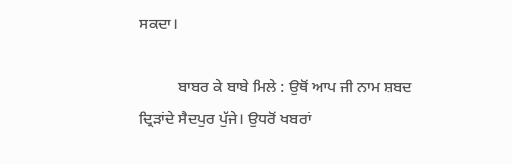ਸਕਦਾ।

          ਬਾਬਰ ਕੇ ਬਾਬੇ ਮਿਲੇ : ਉਥੋਂ ਆਪ ਜੀ ਨਾਮ ਸ਼ਬਦ ਦ੍ਰਿੜਾਂਦੇ ਸੈਦਪੁਰ ਪੁੱਜੇ। ਉਧਰੋਂ ਖਬਰਾਂ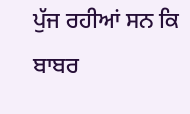ਪੁੱਜ ਰਹੀਆਂ ਸਨ ਕਿ ਬਾਬਰ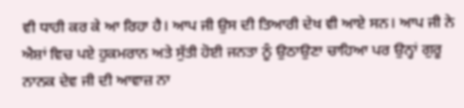ਵੀ ਧਾਹੀ ਕਰ ਕੇ ਆ ਰਿਹਾ ਹੈ। ਆਪ ਜੀ ਉਸ ਦੀ ਤਿਆਰੀ ਦੇਖ ਵੀ ਆਏ ਸਨ। ਆਪ ਜੀ ਨੇ ਐਸ਼ਾਂ ਵਿਚ ਪਏ ਹੁਕਮਰਾਨ ਅਤੇ ਸੁੱਤੀ ਹੋਈ ਜਨਤਾ ਨੂੰ ਉਠਾਉਣਾ ਚਾਹਿਆ ਪਰ ਉਨ੍ਹਾਂ ਗੁਰੂ ਨਾਨਕ ਦੇਵ ਜੀ ਦੀ ਆਵਾਜ਼ ਨਾ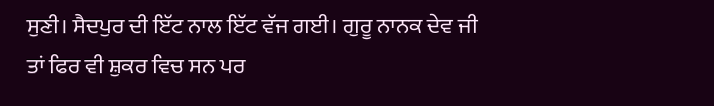ਸੁਣੀ। ਸੈਦਪੁਰ ਦੀ ਇੱਟ ਨਾਲ ਇੱਟ ਵੱਜ ਗਈ। ਗੁਰੂ ਨਾਨਕ ਦੇਵ ਜੀ ਤਾਂ ਫਿਰ ਵੀ ਸ਼ੁਕਰ ਵਿਚ ਸਨ ਪਰ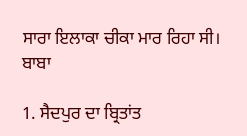ਸਾਰਾ ਇਲਾਕਾ ਚੀਕਾ ਮਾਰ ਰਿਹਾ ਸੀ। ਬਾਬਾ

1. ਸੈਦਪੁਰ ਦਾ ਬ੍ਰਿਤਾਂਤ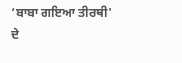‘ਬਾਬਾ ਗਇਆ ਤੀਰਥੀ' ਦੇ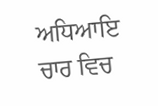ਅਧਿਆਇ ਚਾਰ ਵਿਚ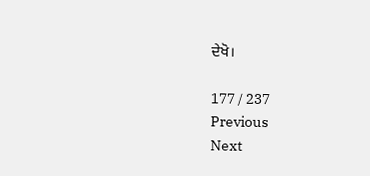ਦੇਖੋ।

177 / 237
Previous
Next